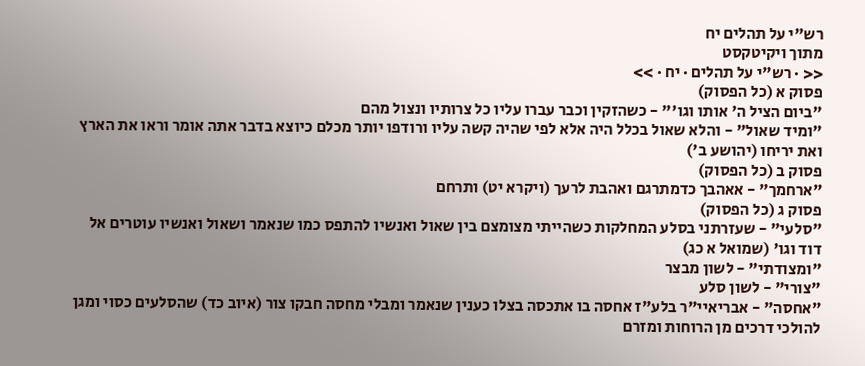רש"י על תהלים יח
מתוך ויקיטקסט
<< · רש"י על תהלים · יח · >>
פסוק א (כל הפסוק)
"ביום הציל ה' אותו וגו'" - כשהזקין וכבר עברו עליו כל צרותיו ונצול מהם
"ומיד שאול" - והלא שאול בכלל היה אלא לפי שהיה קשה עליו ורודפו יותר מכלם כיוצא בדבר אתה אומר וראו את הארץ ואת יריחו (יהושע ב')
פסוק ב (כל הפסוק)
"ארחמך" - אאהבך כדמתרגם ואהבת לרעך (ויקרא יט) ותרחם
פסוק ג (כל הפסוק)
"סלעי" - שעזרתני בסלע המחלקות כשהייתי מצומצם בין שאול ואנשיו להתפס כמו שנאמר ושאול ואנשיו עוטרים אל דוד וגו' (שמואל א כג)
"ומצודתי" - לשון מבצר
"צורי" - לשון סלע
"אחסה" - אבריאיי"ר בלע"ז אחסה בו אתכסה בצלו כענין שנאמר ומבלי מחסה חבקו צור (איוב כד) שהסלעים כסוי ומגן להולכי דרכים מן הרוחות ומזרם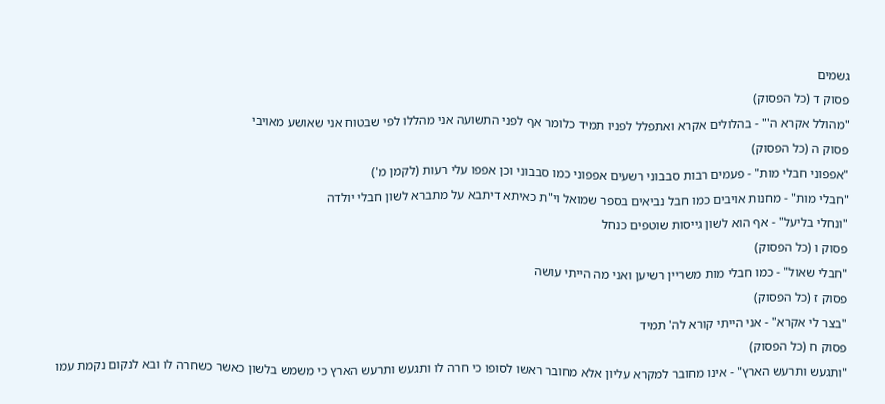גשמים
פסוק ד (כל הפסוק)
"מהולל אקרא ה'" - בהלולים אקרא ואתפלל לפניו תמיד כלומר אף לפני התשועה אני מהללו לפי שבטוח אני שאושע מאויבי
פסוק ה (כל הפסוק)
"אפפוני חבלי מות" - פעמים רבות סבבוני רשעים אפפוני כמו סבבוני וכן אפפו עלי רעות (לקמן מ')
"חבלי מות" - מחנות אויבים כמו חבל נביאים בספר שמואל וי"ת כאיתא דיתבא על מתברא לשון חבלי יולדה
"ונחלי בליעל" - אף הוא לשון גייסות שוטפים כנחל
פסוק ו (כל הפסוק)
"חבלי שאול" - כמו חבלי מות משריין רשיען ואני מה הייתי עושה
פסוק ז (כל הפסוק)
"בצר לי אקרא" - אני הייתי קורא לה' תמיד
פסוק ח (כל הפסוק)
"ותגעש ותרעש הארץ" - אינו מחובר למקרא עליון אלא מחובר ראשו לסופו כי חרה לו ותגעש ותרעש הארץ כי משמש בלשון כאשר כשחרה לו ובא לנקום נקמת עמו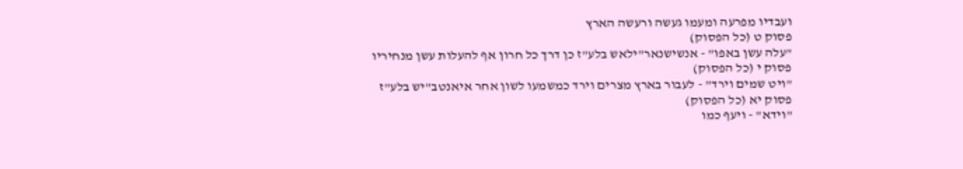ועבדיו מפרעה ומעמו געשה ורעשה הארץ
פסוק ט (כל הפסוק)
"עלה עשן באפו" - אנשישנאר"ילאש בלע"ז כן דרך כל חרון אף להעלות עשן מנחיריו
פסוק י (כל הפסוק)
"ויט שמים וירד" - לעבור בארץ מצרים וירד כמשמעו לשון אחר איאנטב"יש בלע"ז
פסוק יא (כל הפסוק)
"וידא" - ויעף כמו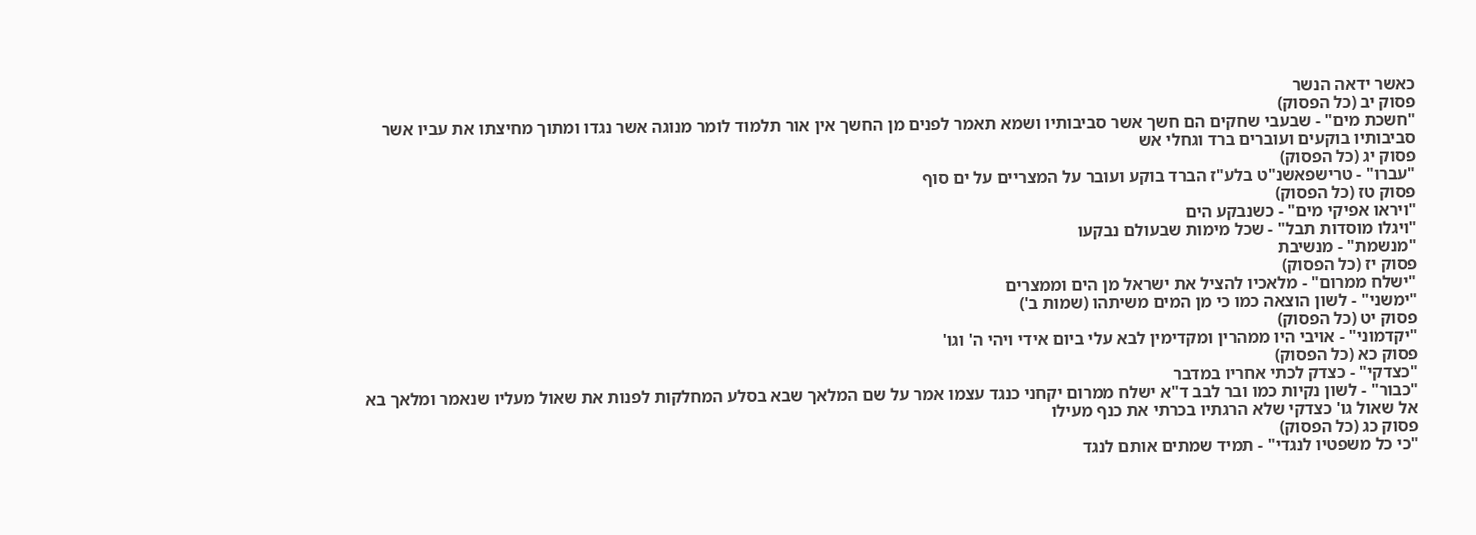כאשר ידאה הנשר
פסוק יב (כל הפסוק)
"חשכת מים" - שבעבי שחקים הם חשך אשר סביבותיו ושמא תאמר לפנים מן החשך אין אור תלמוד לומר מנוגה אשר נגדו ומתוך מחיצתו את עביו אשר סביבותיו בוקעים ועוברים ברד וגחלי אש
פסוק יג (כל הפסוק)
"עברו" - טרישפאשנ"ט בלע"ז הברד בוקע ועובר על המצריים על ים סוף
פסוק טז (כל הפסוק)
"ויראו אפיקי מים" - כשנבקע הים
"ויגלו מוסדות תבל" - שכל מימות שבעולם נבקעו
"מנשמת" - מנשיבת
פסוק יז (כל הפסוק)
"ישלח ממרום" - מלאכיו להציל את ישראל מן הים וממצרים
"ימשני" - לשון הוצאה כמו כי מן המים משיתהו (שמות ב')
פסוק יט (כל הפסוק)
"יקדמוני" - אויבי היו ממהרין ומקדימין לבא עלי ביום אידי ויהי ה' וגו'
פסוק כא (כל הפסוק)
"כצדקי" - כצדק לכתי אחריו במדבר
"כבור" - לשון נקיות כמו ובר לבב ד"א ישלח ממרום יקחני כנגד עצמו אמר על שם המלאך שבא בסלע המחלקות לפנות את שאול מעליו שנאמר ומלאך בא אל שאול גו' כצדקי שלא הרגתיו בכרתי את כנף מעילו
פסוק כג (כל הפסוק)
"כי כל משפטיו לנגדי" - תמיד שמתים אותם לנגד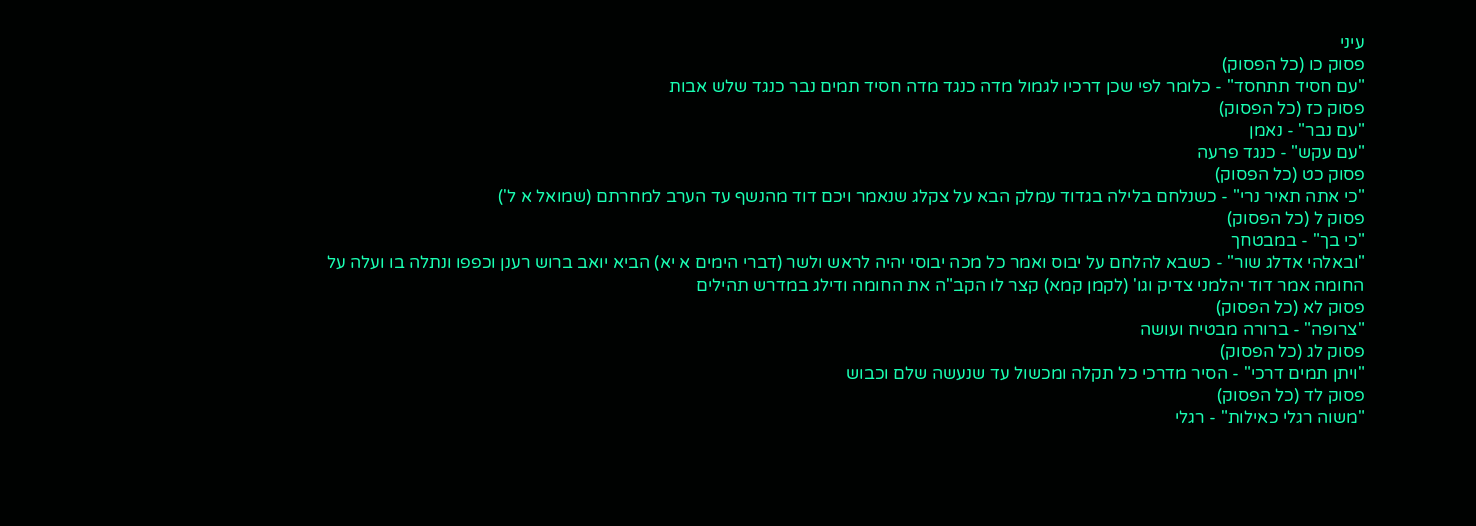עיני
פסוק כו (כל הפסוק)
"עם חסיד תתחסד" - כלומר לפי שכן דרכיו לגמול מדה כנגד מדה חסיד תמים נבר כנגד שלש אבות
פסוק כז (כל הפסוק)
"עם נבר" - נאמן
"עם עקש" - כנגד פרעה
פסוק כט (כל הפסוק)
"כי אתה תאיר נרי" - כשנלחם בלילה בגדוד עמלק הבא על צקלג שנאמר ויכם דוד מהנשף עד הערב למחרתם (שמואל א ל')
פסוק ל (כל הפסוק)
"כי בך" - במבטחך
"ובאלהי אדלג שור" - כשבא להלחם על יבוס ואמר כל מכה יבוסי יהיה לראש ולשר (דברי הימים א יא) הביא יואב ברוש רענן וכפפו ונתלה בו ועלה על החומה אמר דוד יהלמני צדיק וגו' (לקמן קמא) קצר לו הקב"ה את החומה ודילג במדרש תהילים
פסוק לא (כל הפסוק)
"צרופה" - ברורה מבטיח ועושה
פסוק לג (כל הפסוק)
"ויתן תמים דרכי" - הסיר מדרכי כל תקלה ומכשול עד שנעשה שלם וכבוש
פסוק לד (כל הפסוק)
"משוה רגלי כאילות" - רגלי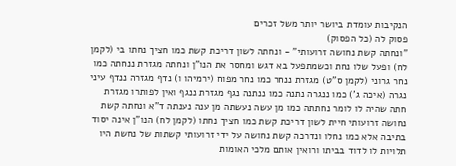הנקיבות עומדת ביושר יותר משל זכרים
פסוק לה (כל הפסוק)
"ונחתה קשת נחושה זרועותי" - ונחתה לשון דריכת קשת כמו חציך נחתו בי (לקמן לח) ופעל שלו נחת וכשמתפעל בא דגש ומחסר את הנו"ן ונחתה מגזרת ננחתה כמו נחר גרוני (לקמן ס"ט) מגזרת ננחר כמו נחר מפוח (ירמיהו ו) נדף מגזרה ננדף עיני נגרה (איכה ג') כמו ננגרה נתנה כמו ננתנה נגף מגזרת ננגף ואין לפותרו מגזרת חתה שהיה לו לומר נחתתה כמו מן עשה נעשתה מן ענה נענתה ד"א ונחתה קשת נחושה זרועותי חיית לשון דריכת קשת כמו חציך נחתו (לקמן לח) הנו"ן אינה יסוד בתיבה אלא כמו נחלו ונדרכה קשת נחושה על ידי זרועותי קשתות של נחשת היו תלויות לו לדוד בביתו ורואין אותם מלכי האומות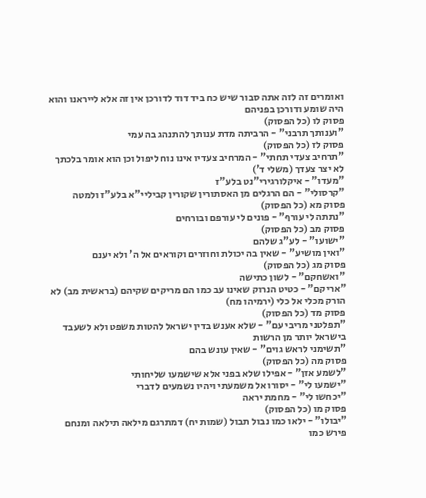ואומרים זה לזה אתה סבור שיש כח ביד דוד לדורכן אין זה אלא לייראנו והוא היה שומע ודורכן בפניהם
פסוק לו (כל הפסוק)
"וענותך תרבני" - הרביתה מדת ענותך להתנהג בה עמי
פסוק לז (כל הפסוק)
"תרחיב צעדי תחתי" - המרחיב צעדיו אינו נוח ליפול וכן הוא אומר בלכתך לא יצר צעדך (משלי ד')
"מעדו" - איקלורגירי"נט בלע"ז
"קרסולי" - הם הרגלים מן האסתורין שקורין קביליי"א בלע"ז ולמטה
פסוק מא (כל הפסוק)
"נתתה לי עורף" - פונים לי עורפם ובורחים
פסוק מב (כל הפסוק)
"ישועו" - לע"ג שלהם
"ואין מושיע" - שאין בה יכולת וחוזרים וקוראים אל ה' ולא יענם
פסוק מג (כל הפסוק)
"ואשחקם" - לשון כתישה
"אריקם" - כטיט הנרוק שאינו עב כמו הם מריקים שקיהם (בראשית מב) לא הורק מכלי אל כלי (ירמיהו מח)
פסוק מד (כל הפסוק)
"תפלטני מריבי עם" - שלא אענש בדין ישראל להטות משפט ולא לשעבד בישראל יותר מן הרשות
"תשימני לראש גוים" - שאין עונש בהם
פסוק מה (כל הפסוק)
"לשמע אזן" - אפילו שלא בפני אלא שישמעו שליחותי
"ישמעו לי" - יסורו אל משמעתי ויהיו נשמעים לדברי
"יכחשו לי" - מחמת יראה
פסוק מו (כל הפסוק)
"יבולו" - ילאו כמו נבול תבול (שמות יח) דמתרגם מילאה תילאה ומנחם פירש כמו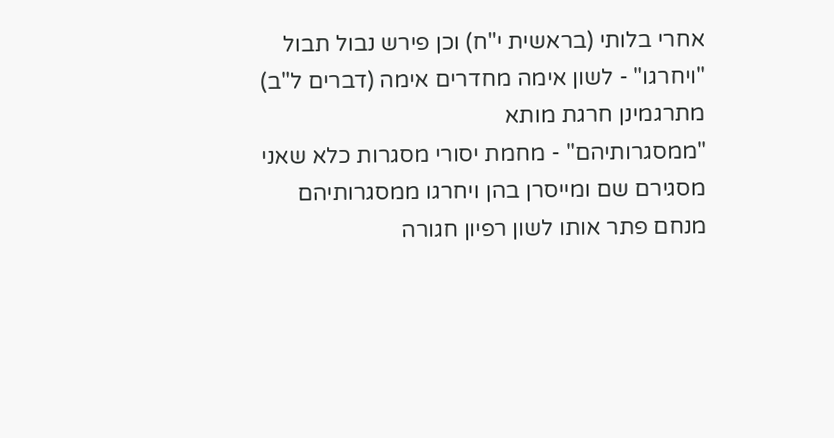אחרי בלותי (בראשית י"ח) וכן פירש נבול תבול
"ויחרגו" - לשון אימה מחדרים אימה (דברים ל"ב) מתרגמינן חרגת מותא
"ממסגרותיהם" - מחמת יסורי מסגרות כלא שאני מסגירם שם ומייסרן בהן ויחרגו ממסגרותיהם מנחם פתר אותו לשון רפיון חגורה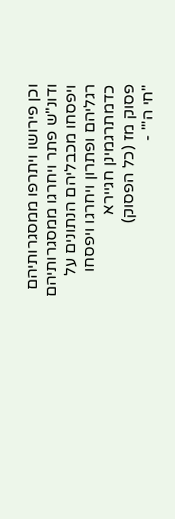וכן פירושו ויתרפו ממסגרותיהם ודונ"ש פתר ויחרגו ממסגרותיהם ויפסחו מכבליהם הנתונים על רגליהם ופתרון ויחרגו ויפסחו כדמתרגמינן חגיירא
פסוק מז (כל הפסוק)
"חי ה'" -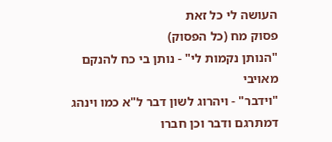העושה לי כל זאת
פסוק מח (כל הפסוק)
"הנותן נקמות לי" - נותן בי כח להנקם מאויבי
"וידבר" - ויהרוג לשון דבר ל"א כמו וינהג דמתרגם ודבר וכן חברו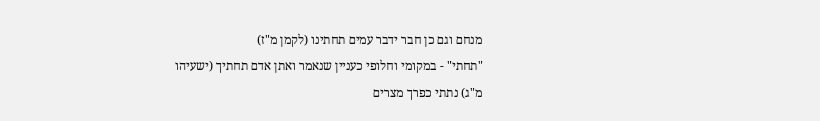מנחם וגם כן חבר ידבר עמים תחתינו (לקמן מ"ז)
"תחתי" - במקומי וחלופי כעניין שנאמר ואתן אדם תחתיך (ישעיהו מ"ג) נתתי כפרך מצרים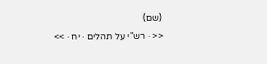(שם)
<< · רש"י על תהלים · יח · >>